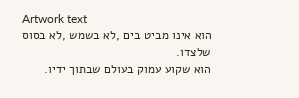Artwork text
הוא אינו מביט בים ,לא בשמש ,לא בסוס שלצדו.
הוא שקוע עמוק בעולם שבתוך ידיו.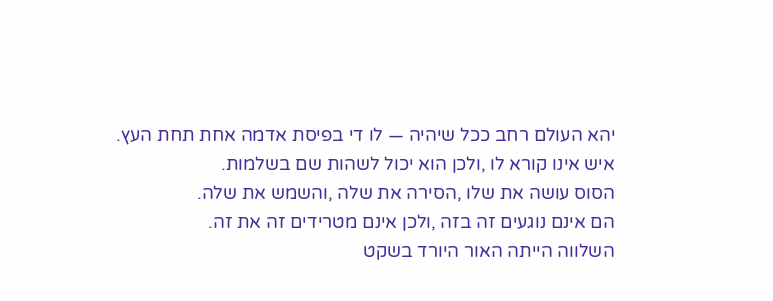יהא העולם רחב ככל שיהיה — לו די בפיסת אדמה אחת תחת העץ.
איש אינו קורא לו ,ולכן הוא יכול לשהות שם בשלמות.
הסוס עושה את שלו ,הסירה את שלה ,והשמש את שלה.
הם אינם נוגעים זה בזה ,ולכן אינם מטרידים זה את זה.
השלווה הייתה האור היורד בשקט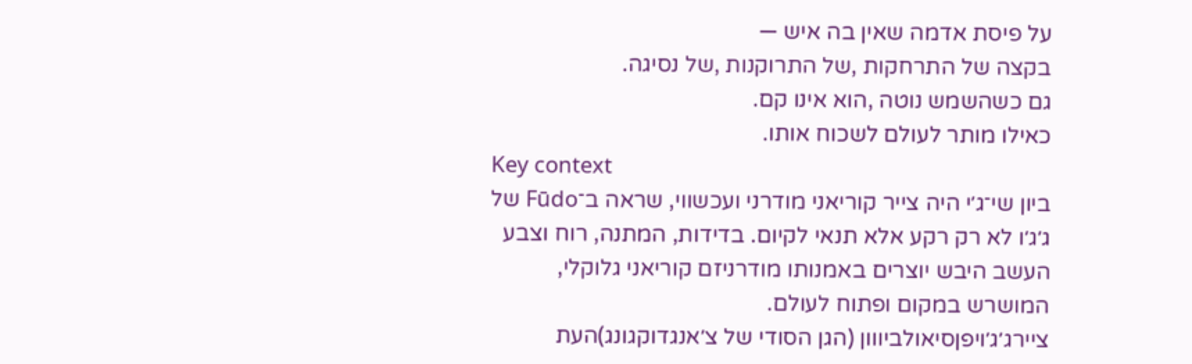על פיסת אדמה שאין בה איש —
בקצה של התרחקות ,של התרוקנות ,של נסיגה.
גם כשהשמש נוטה ,הוא אינו קם.
כאילו מותר לעולם לשכוח אותו.
Key context
ביון שי־ג׳י היה צייר קוריאני מודרני ועכשווי, שראה ב־Fūdo של ג׳ג׳ו לא רק רקע אלא תנאי לקיום. בדידות, המתנה, רוח וצבע העשב היבש יוצרים באמנותו מודרניזם קוריאני גלוקלי, המושרש במקום ופתוח לעולם.
ציירג׳ג׳ויפןסיאולביווון (הגן הסודי של צ׳אנגדוקגונג)העת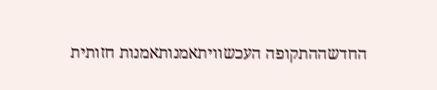החדשההתקופה העכשוויתאמנותאמנות חזותית